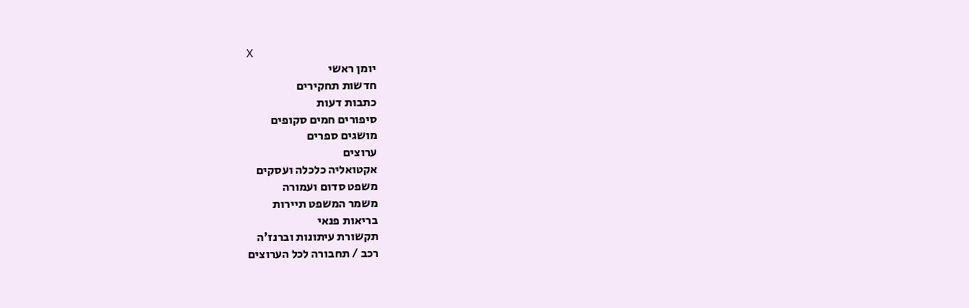X
יומן ראשי
חדשות תחקירים
כתבות דעות
סיפורים חמים סקופים
מושגים ספרים
ערוצים
אקטואליה כלכלה ועסקים
משפט סדום ועמורה
משמר המשפט תיירות
בריאות פנאי
תקשורת עיתונות וברנז'ה
רכב / תחבורה לכל הערוצים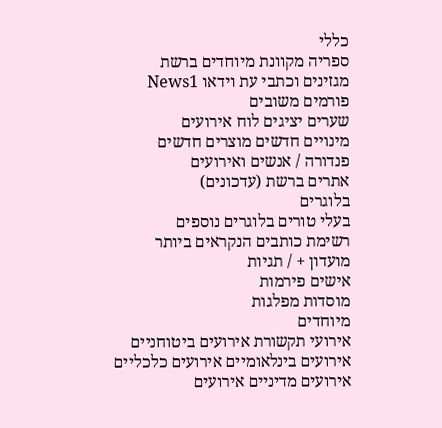כללי
ספריה מקוונת מיוחדים ברשת
מגזינים וכתבי עת וידאו News1
פורמים משובים
שערים יציגים לוח אירועים
מינויים חדשים מוצרים חדשים
פנדורה / אנשים ואירועים
אתרים ברשת (עדכונים)
בלוגרים
בעלי טורים בלוגרים נוספים
רשימת כותבים הנקראים ביותר
מועדון + / תגיות
אישים פירמות
מוסדות מפלגות
מיוחדים
אירועי תקשורת אירועים ביטוחניים
אירועים בינלאומיים אירועים כלכליים
אירועים מדיניים אירועים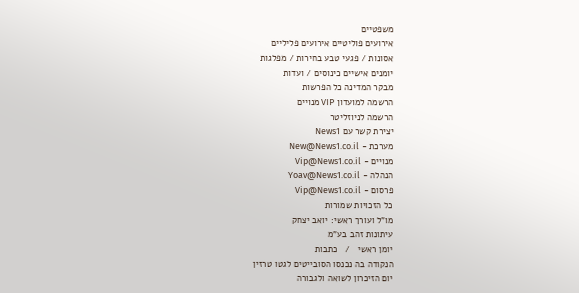משפטיים
אירועים פוליטיים אירועים פליליים
אסונות / פגעי טבע בחירות / מפלגות
יומנים אישיים כינוסים / ועדות
מבקר המדינה כל הפרשות
הרשמה למועדון VIP מנויים
הרשמה לניוזליטר
יצירת קשר עם News1
מערכת - New@News1.co.il
מנויים - Vip@News1.co.il
הנהלה - Yoav@News1.co.il
פרסום - Vip@News1.co.il
כל הזכויות שמורות
מו"ל ועורך ראשי: יואב יצחק
עיתונות זהב בע"מ
יומן ראשי   /   כתבות
הנקודה בה נכנסו הסובייטים לגטו טרזין
יום הזיכרון לשואה ולגבורה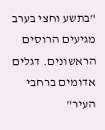"בתשע וחצי בערב מגיעים הרוסים הראשונים. דגלים אדומים ברחבי העיר"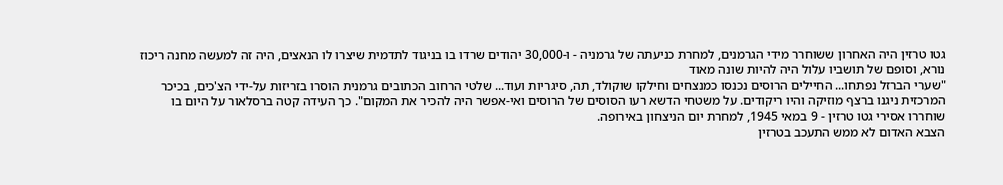גטו טרזין היה האחרון ששוחרר מידי הגרמנים, למחרת כניעתה של גרמניה - ו-30,000 יהודים שרדו בו בניגוד לתדמית שיצרו לו הנאצים, היה זה למעשה מחנה ריכוז נורא, וסופם של תושביו עלול היה להיות שונה מאוד
"שערי הברזל נפתחו... החיילים הרוסים נכנסו כמנצחים וחילקו שוקולד, תה, סיגריות ועוד... שלטי הרחוב הכתובים גרמנית הוסרו בזריזות על-ידי הצ'כים, בכיכר המרכזית ניגנו ברצף מוזיקה והיו ריקודים. על משטחי הדשא רעו הסוסים של הרוסים ואי-אפשר היה להכיר את המקום". כך העידה קטה ברסלאור על היום בו שוחררו אסירי גטו טרזין - 9 במאי 1945, למחרת יום הניצחון באירופה.
הצבא האדום לא ממש התעכב בטרזין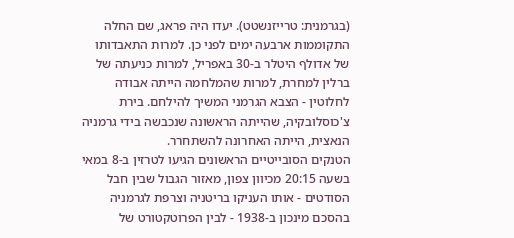(בגרמנית: טרייזנשטט). יעדו היה פראג, שם החלה התקוממות ארבעה ימים לפני כן. למרות התאבדותו של אדולף היטלר ב-30 באפריל, למרות כניעתה של ברלין למחרת, למרות שהמלחמה הייתה אבודה לחלוטין - הצבא הגרמני המשיך להילחם. בירת צ'כוסלובקיה, שהייתה הראשונה שנכבשה בידי גרמניה הנאצית, הייתה האחרונה להשתחרר.
הטנקים הסובייטיים הראשונים הגיעו לטרזין ב-8 במאי בשעה 20:15 מכיוון צפון, מאזור הגבול שבין חבל הסודטים - אותו העניקו בריטניה וצרפת לגרמניה בהסכם מינכון ב-1938 - לבין הפרוטקטורט של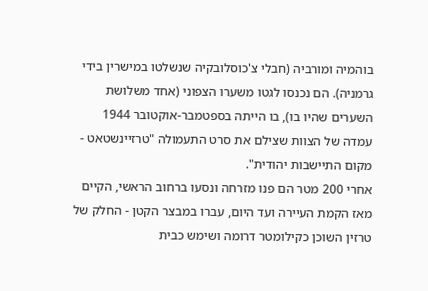בוהמיה ומורביה (חבלי צ'כוסלובקיה שנשלטו במישרין בידי גרמניה). הם נכנסו לגטו משערו הצפוני (אחד משלושת השערים שהיו בו), בו הייתה בספטמבר-אוקטובר 1944 עמדה של הצוות שצילם את סרט התעמולה "טרזיינשטאט - מקום התיישבות יהודית".
אחרי 200 מטר הם פנו מזרחה ונסעו ברחוב הראשי, הקיים מאז הקמת העיירה ועד היום, עברו במבצר הקטן - החלק של טרזין השוכן כקילומטר דרומה ושימש כבית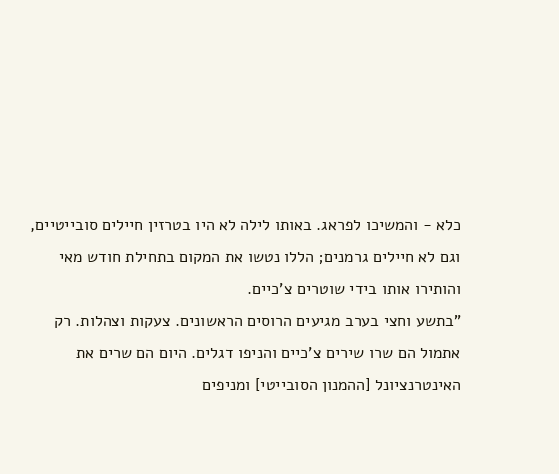כלא - והמשיכו לפראג. באותו לילה לא היו בטרזין חיילים סובייטיים, וגם לא חיילים גרמנים; הללו נטשו את המקום בתחילת חודש מאי והותירו אותו בידי שוטרים צ'כיים.
"בתשע וחצי בערב מגיעים הרוסים הראשונים. צעקות וצהלות. רק אתמול הם שרו שירים צ'כיים והניפו דגלים. היום הם שרים את האינטרנציונל [ההמנון הסובייטי] ומניפים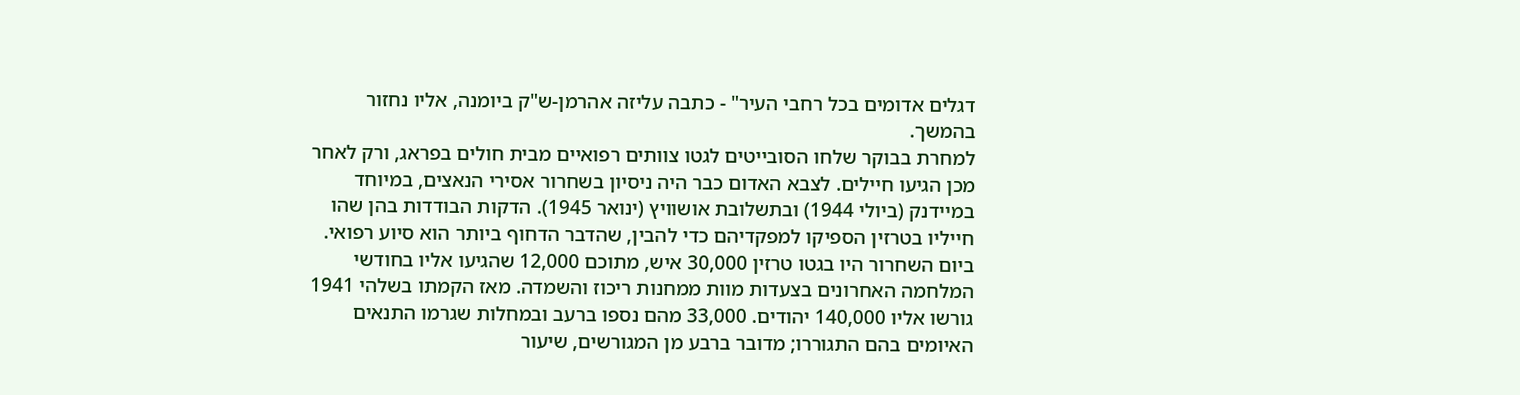דגלים אדומים בכל רחבי העיר" - כתבה עליזה אהרמן-ש"ק ביומנה, אליו נחזור בהמשך.
למחרת בבוקר שלחו הסובייטים לגטו צוותים רפואיים מבית חולים בפראג, ורק לאחר מכן הגיעו חיילים. לצבא האדום כבר היה ניסיון בשחרור אסירי הנאצים, במיוחד במיידנק (ביולי 1944) ובתשלובת אושוויץ (ינואר 1945). הדקות הבודדות בהן שהו חייליו בטרזין הספיקו למפקדיהם כדי להבין, שהדבר הדחוף ביותר הוא סיוע רפואי.
ביום השחרור היו בגטו טרזין 30,000 איש, מתוכם 12,000 שהגיעו אליו בחודשי המלחמה האחרונים בצעדות מוות ממחנות ריכוז והשמדה. מאז הקמתו בשלהי 1941 גורשו אליו 140,000 יהודים. 33,000 מהם נספו ברעב ובמחלות שגרמו התנאים האיומים בהם התגוררו; מדובר ברבע מן המגורשים, שיעור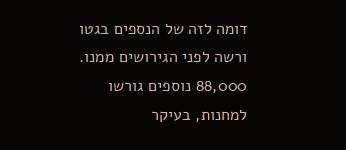דומה לזה של הנספים בגטו ורשה לפני הגירושים ממנו. 88,000 נוספים גורשו למחנות, בעיקר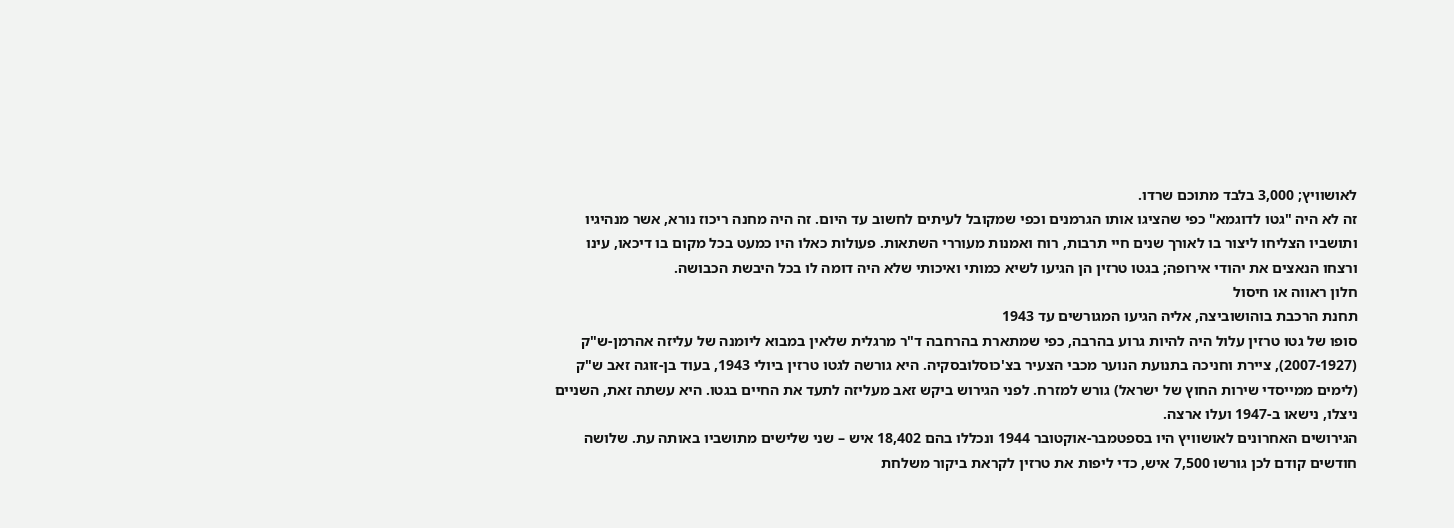לאושוויץ; 3,000 בלבד מתוכם שרדו.
זה לא היה "גטו לדוגמא" כפי שהציגו אותו הגרמנים וכפי שמקובל לעיתים לחשוב עד היום. זה היה מחנה ריכוז נורא, אשר מנהיגיו ותושביו הצליחו ליצור בו לאורך שנים חיי תרבות, רוח ואמנות מעוררי השתאות. פעולות כאלו היו כמעט בכל מקום בו דיכאו, עינו ורצחו הנאצים את יהודי אירופה; בגטו טרזין הן הגיעו לשיא כמותי ואיכותי שלא היה דומה לו בכל היבשת הכבושה.
חלון ראווה או חיסול
תחנת הרכבת בוהושוביצה, אליה הגיעו המגורשים עד 1943
סופו של גטו טרזין עלול היה להיות גרוע בהרבה, כפי שמתארת בהרחבה ד"ר מרגלית שלאין במבוא ליומנה של עליזה אהרמן-ש"ק (2007-1927), ציירת וחניכה בתנועת הנוער מכבי הצעיר בצ'כוסלובסקיה. היא גורשה לגטו טרזין ביולי 1943, בעוד בן-זוגה זאב ש"ק (לימים ממייסדי שירות החוץ של ישראל) גורש למזרח. לפני הגירוש ביקש זאב מעליזה לתעד את החיים בגטו. היא עשתה זאת, השניים ניצלו, נישאו ב-1947 ועלו ארצה.
הגירושים האחרונים לאושוויץ היו בספטמבר-אוקטובר 1944 ונכללו בהם 18,402 איש – שני שלישים מתושביו באותה עת. שלושה חודשים קודם לכן גורשו 7,500 איש, כדי ליפות את טרזין לקראת ביקור משלחת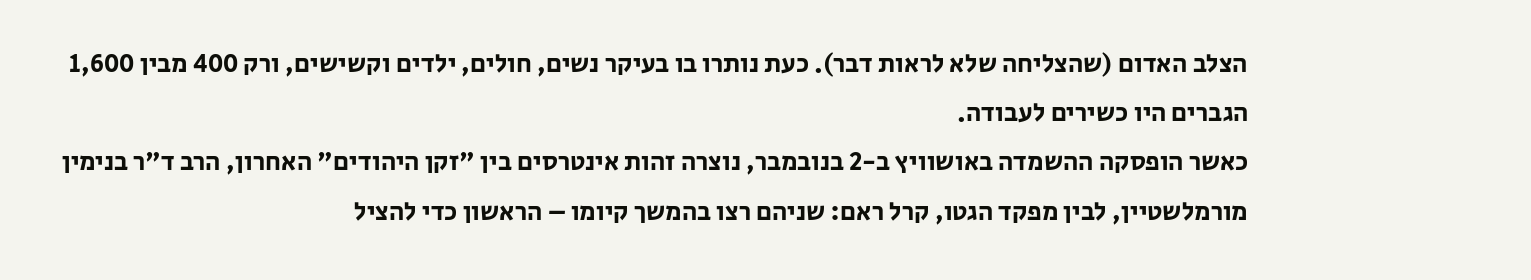הצלב האדום (שהצליחה שלא לראות דבר). כעת נותרו בו בעיקר נשים, חולים, ילדים וקשישים, ורק 400 מבין 1,600 הגברים היו כשירים לעבודה.
כאשר הופסקה ההשמדה באושוויץ ב-2 בנובמבר, נוצרה זהות אינטרסים בין "זקן היהודים" האחרון, הרב ד"ר בנימין מורמלשטיין, לבין מפקד הגטו, קרל ראם: שניהם רצו בהמשך קיומו – הראשון כדי להציל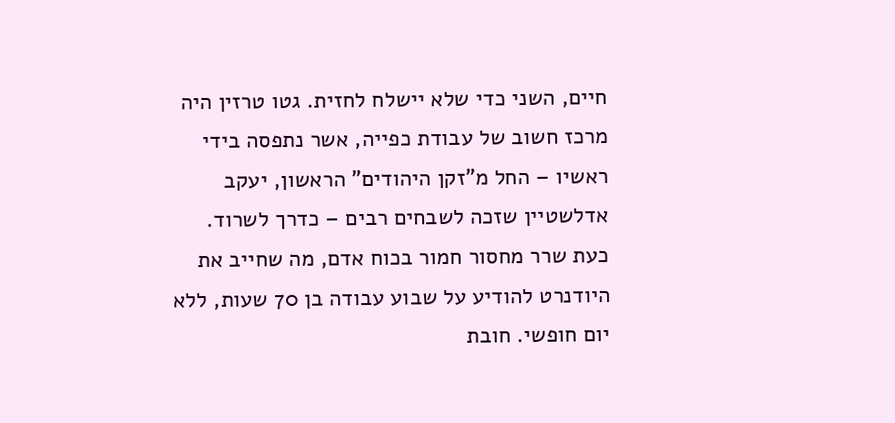חיים, השני כדי שלא יישלח לחזית. גטו טרזין היה מרכז חשוב של עבודת כפייה, אשר נתפסה בידי ראשיו – החל מ"זקן היהודים" הראשון, יעקב אדלשטיין שזכה לשבחים רבים – כדרך לשרוד. כעת שרר מחסור חמור בכוח אדם, מה שחייב את היודנרט להודיע על שבוע עבודה בן 70 שעות, ללא יום חופשי. חובת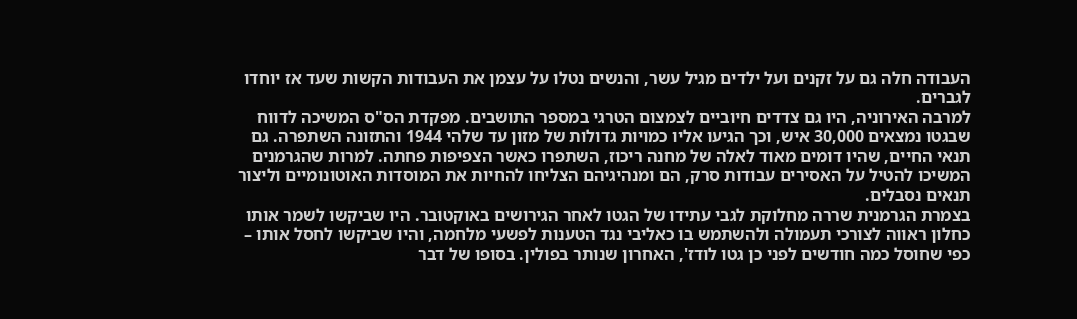העבודה חלה גם על זקנים ועל ילדים מגיל עשר, והנשים נטלו על עצמן את העבודות הקשות שעד אז יוחדו לגברים.
למרבה האירוניה, היו גם צדדים חיוביים לצמצום הטרגי במספר התושבים. מפקדת הס"ס המשיכה לדווח שבגטו נמצאים 30,000 איש, וכך הגיעו אליו כמויות גדולות של מזון עד שלהי 1944 והתזונה השתפרה. גם תנאי החיים, שהיו דומים מאוד לאלה של מחנה ריכוז, השתפרו כאשר הצפיפות פחתה. למרות שהגרמנים המשיכו להטיל על האסירים עבודות סרק, הם ומנהיגיהם הצליחו להחיות את המוסדות האוטונומיים וליצור תנאים נסבלים.
בצמרת הגרמנית שררה מחלוקת לגבי עתידו של הגטו לאחר הגירושים באוקטובר. היו שביקשו לשמר אותו כחלון ראווה לצורכי תעמולה ולהשתמש בו כאליבי נגד הטענות לפשעי מלחמה, והיו שביקשו לחסל אותו – כפי שחוסל כמה חודשים לפני כן גטו לודז', האחרון שנותר בפולין. בסופו של דבר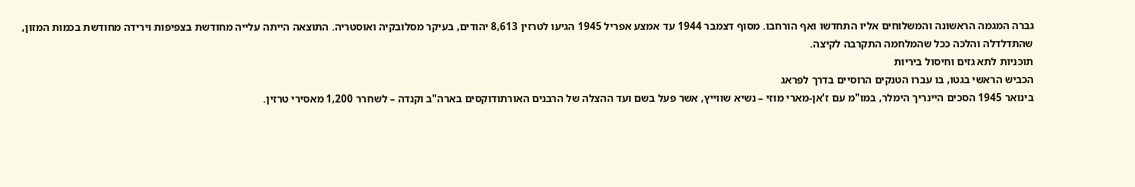גברה המגמה הראשונה והמשלוחים אליו התחדשו ואף הורחבו. מסוף דצמבר 1944 עד אמצע אפריל 1945 הגיעו לטרזין 8,613 יהודים, בעיקר מסלובקיה ואוסטריה. התוצאה הייתה עלייה מחודשת בצפיפות וירידה מחודשת בכמות המזון, שהתדלדלה והלכה ככל שהמלחמה התקרבה לקיצה.
תוכניות לתא גזים וחיסול ביריות
הכביש הראשי בגטו, בו עברו הטנקים הרוסיים בדרך לפראג
בינואר 1945 הסכים היינריך הימלר, במו"מ עם ז'אן-מארי מוּזי – נשיא שווייץ, אשר פעל בשם ועד ההצלה של הרבנים האורתודוקסים בארה"ב וקנדה – לשחרר 1,200 מאסירי טרזין.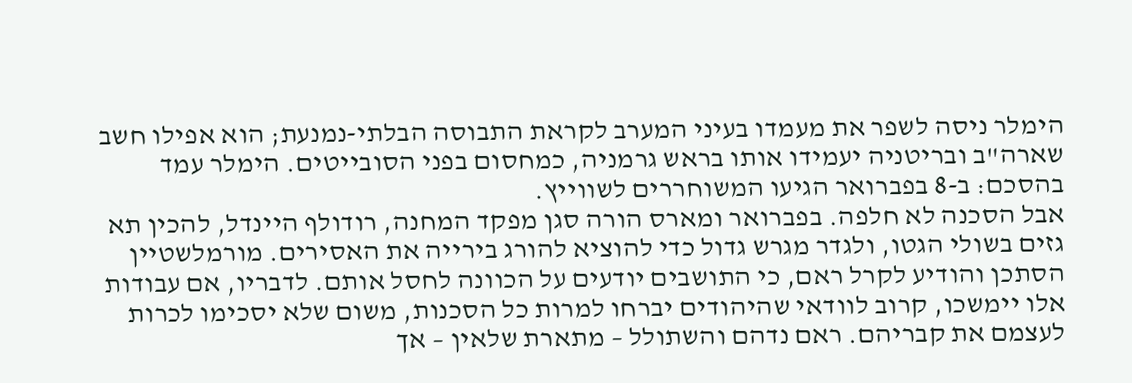הימלר ניסה לשפר את מעמדו בעיני המערב לקראת התבוסה הבלתי-נמנעת; הוא אפילו חשב שארה"ב ובריטניה יעמידו אותו בראש גרמניה, כמחסום בפני הסובייטים. הימלר עמד בהסכם: ב-8 בפברואר הגיעו המשוחררים לשווייץ.
אבל הסכנה לא חלפה. בפברואר ומארס הורה סגן מפקד המחנה, רודולף היינדל, להכין תא גזים בשולי הגטו, ולגדר מגרש גדול כדי להוציא להורג בירייה את האסירים. מורמלשטיין הסתכן והודיע לקרל ראם, כי התושבים יודעים על הכוונה לחסל אותם. לדבריו, אם עבודות אלו יימשכו, קרוב לוודאי שהיהודים יברחו למרות כל הסכנות, משום שלא יסכימו לכרות לעצמם את קבריהם. ראם נדהם והשתולל – מתארת שלאין – אך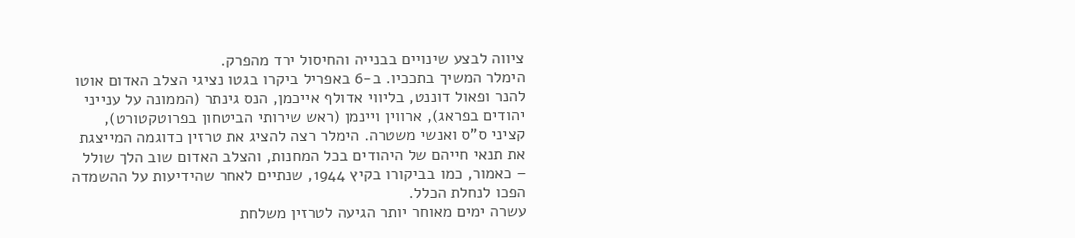ציווה לבצע שינויים בבנייה והחיסול ירד מהפרק.
הימלר המשיך בתככיו. ב-6 באפריל ביקרו בגטו נציגי הצלב האדום אוטו להנר ופאול דוננט, בליווי אדולף אייכמן, הנס גינתר (הממונה על ענייני יהודים בפראג), ארווין ויינמן (ראש שירותי הביטחון בפרוטקטורט), קציני ס"ס ואנשי משטרה. הימלר רצה להציג את טרזין כדוגמה המייצגת את תנאי חייהם של היהודים בכל המחנות, והצלב האדום שוב הלך שולל – כאמור, כמו בביקורו בקיץ 1944, שנתיים לאחר שהידיעות על ההשמדה הפכו לנחלת הכלל.
עשרה ימים מאוחר יותר הגיעה לטרזין משלחת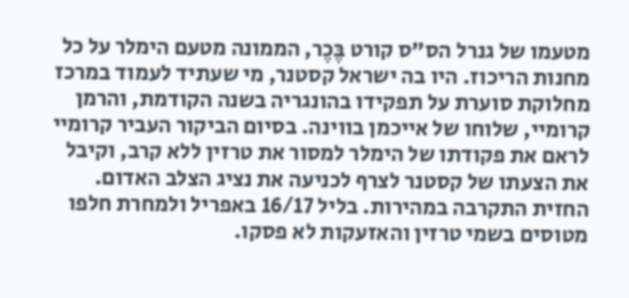מטעמו של גנרל הס"ס קורט בֶּכֶר, הממונה מטעם הימלר על כל מחנות הריכוז. היו בה ישראל קסטנר, מי שעתיד לעמוד במרכז מחלוקת סוערת על תפקידו בהונגריה בשנה הקודמת, והרמן קרומיי, שלוחו של אייכמן בווינה. בסיום הביקור העביר קרומיי לראם את פקודתו של הימלר למסור את טרזין ללא קרב, וקיבל את הצעתו של קסטנר לצרף לכניעה את נציג הצלב האדום.
החזית התקרבה במהירות. בליל 16/17 באפריל ולמחרת חלפו מטוסים בשמי טרזין והאזעקות לא פסקו.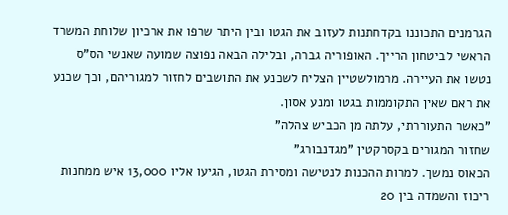הגרמנים התכוננו בקדחתנות לעזוב את הגטו ובין היתר שרפו את ארכיון שלוחת המשרד הראשי לביטחון הרייך. האופוריה גברה, ובלילה הבאה נפוצה שמועה שאנשי הס"ס נטשו את העיירה. מרמולשטיין הצליח לשכנע את התושבים לחזור למגוריהם, וכך שכנע את ראם שאין התקוממות בגטו ומנע אסון.
"כאשר התעוררתי, עלתה מן הכביש צהלה"
שחזור המגורים בקסרקטין "מגדנבורג"
הכאוס נמשך. למרות ההכנות לנטישה ומסירת הגטו, הגיעו אליו 13,000 איש ממחנות ריכוז והשמדה בין 20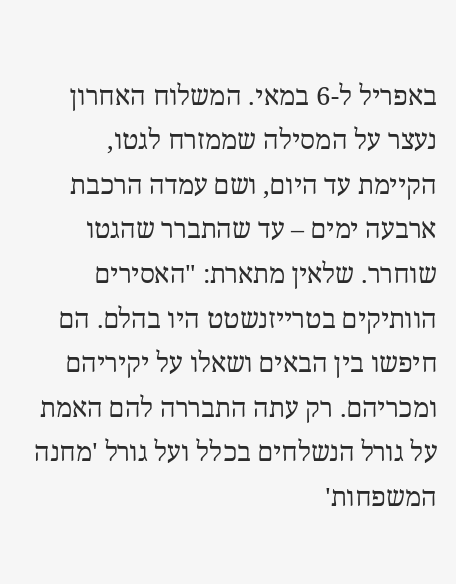באפריל ל-6 במאי. המשלוח האחרון נעצר על המסילה שממזרח לגטו, הקיימת עד היום, ושם עמדה הרכבת ארבעה ימים – עד שהתברר שהגטו שוחרר. שלאין מתארת: "האסירים הוותיקים בטרייזנשטט היו בהלם. הם חיפשו בין הבאים ושאלו על יקיריהם ומכריהם. רק עתה התבררה להם האמת על גורל הנשלחים בכלל ועל גורל 'מחנה המשפחות'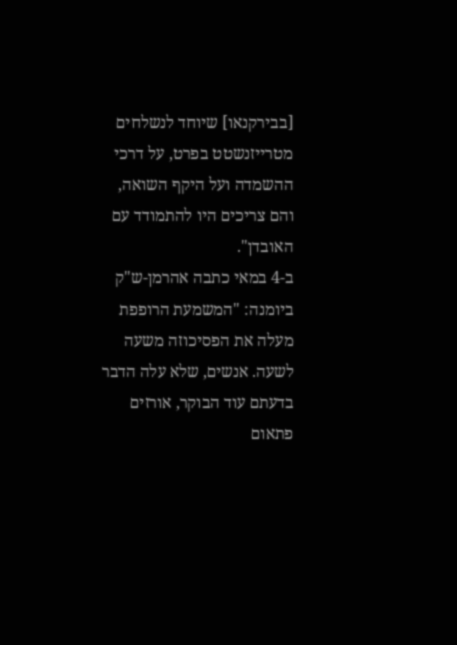[בבירקנאו] שיוחד לנשלחים מטרייזנשטט בפרט, על דרכי ההשמדה ועל היקף השואה, והם צריכים היו להתמודד עם האובדן".
ב-4 במאי כתבה אהרמן-ש"ק ביומנה: "המשמעת הרופפת מעלה את הפסיכוזה משעה לשעה. אנשים, שלא עלה הדבר בדעתם עוד הבוקר, אורזים פתאום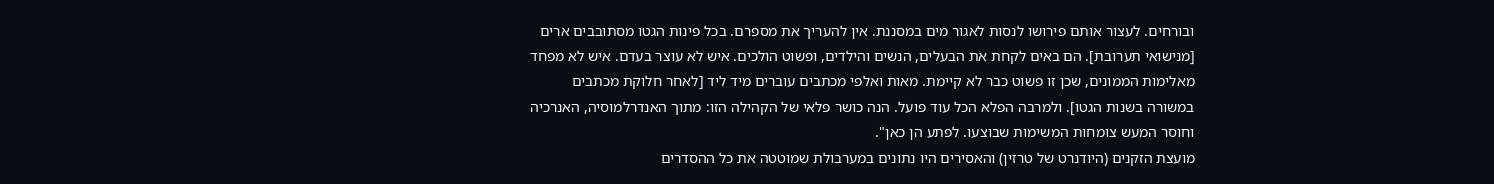ובורחים. לעצור אותם פירושו לנסות לאגור מים במסננת. אין להעריך את מספרם. בכל פינות הגטו מסתובבים ארים [מנישואי תערובת]. הם באים לקחת את הבעלים, הנשים והילדים, ופשוט הולכים. איש לא עוצר בעדם. איש לא מפחד מאלימות הממונים, שכן זו פשוט כבר לא קיימת. מאות ואלפי מכתבים עוברים מיד ליד [לאחר חלוקת מכתבים במשורה בשנות הגטו]. ולמרבה הפלא הכל עוד פועל. הנה כושר פלאי של הקהילה הזו: מתוך האנדרלמוסיה, האנרכיה וחוסר המעש צומחות המשימות שבוצעו. לפתע הן כאן".
מועצת הזקנים (היודנרט של טרזין) והאסירים היו נתונים במערבולת שמוטטה את כל ההסדרים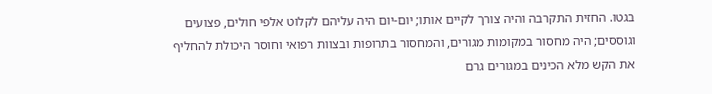בגטו. החזית התקרבה והיה צורך לקיים אותו; יום-יום היה עליהם לקלוט אלפי חולים, פצועים וגוססים; היה מחסור במקומות מגורים, והמחסור בתרופות ובצוות רפואי וחוסר היכולת להחליף את הקש מלא הכינים במגורים גרם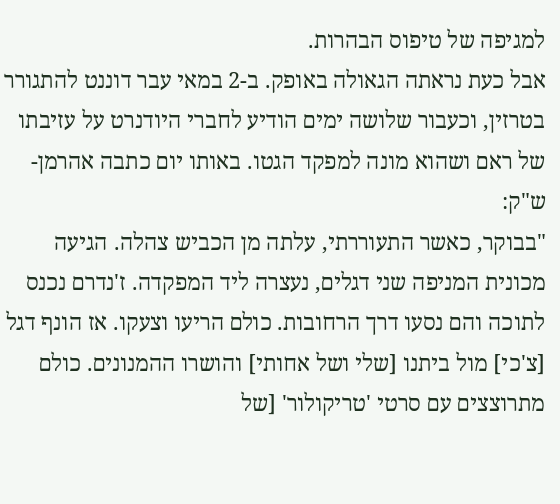למגיפה של טיפוס הבהרות.
אבל כעת נראתה הגאולה באופק. ב-2 במאי עבר דוננט להתגורר בטרזין, וכעבור שלושה ימים הודיע לחברי היודנרט על עזיבתו של ראם ושהוא מונה למפקד הגטו. באותו יום כתבה אהרמן-ש"ק:
"בבוקר, כאשר התעוררתי, עלתה מן הכביש צהלה. הגיעה מכונית המניפה שני דגלים, נעצרה ליד המפקדה. ז'נדרם נכנס לתוכה והם נסעו דרך הרחובות. כולם הריעו וצעקו. אז הונף דגל [צ'כי] מול ביתנו [שלי ושל אחותי] והושרו ההמנונים. כולם מתרוצצים עם סרטי 'טריקולור' [של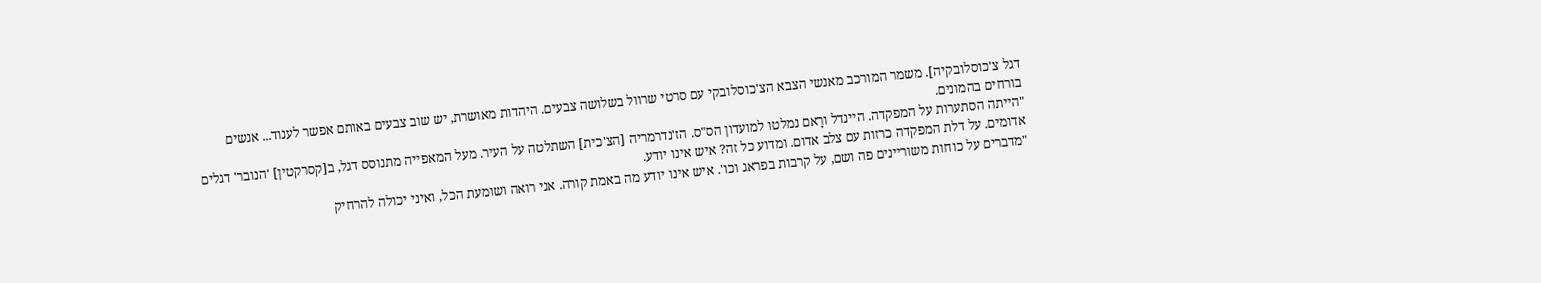דגל צ'כוסלובקיה]. משמר המורכב מאנשי הצבא הצ'כוסלובקי עם סרטי שרוול בשלושה צבעים. היהדות מאושרת, יש שוב צבעים באותם אפשר לענוד... אנשים בורחים בהמונים.
"הייתה הסתערות על המפקדה. היינדל ורָאם נמלטו למועדון הס"ס. הז'נדרמריה [הצ'כית] השתלטה על העיר. מעל המאפייה מתנוסס דגל, ב[קסרקטין] 'הנובר' דגלים אדומים. על דלת המפקדה כרזות עם צלב אדום. ומדוע כל זה? איש אינו יודע.
"מדברים על כוחות משוריינים פה ושם, על קרבות בפראג וכו'. איש אינו יודע מה באמת קורה. אני רואה ושומעת הכל, ואיני יכולה להרחיק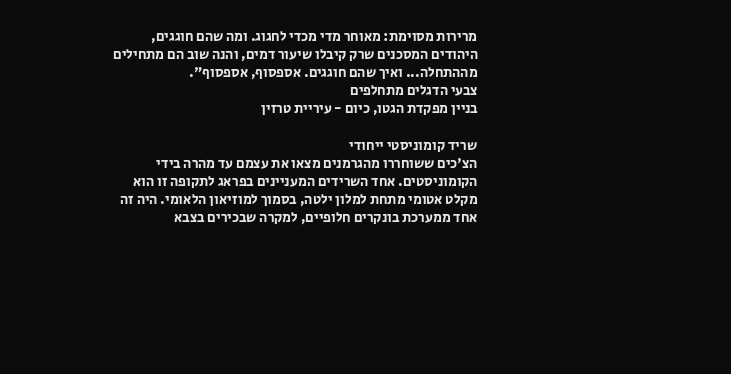מרירות מסוימת: מאוחר מדי מכדי לחגוג. ומה שהם חוגגים, היהודים המסכנים שרק קיבלו שיעור דמים, והנה שוב הם מתחילים מההתחלה... ואיך שהם חוגגים. אספסוף, אספסוף".
צבעי הדגלים מתחלפים
בניין מפקדת הגטו, כיום - עיריית טרזין

שריד קומוניסטי ייחודי
הצ'כים ששוחררו מהגרמנים מצאו את עצמם עד מהרה בידי הקומוניסטים. אחד השרידים המעניינים בפראג לתקופה זו הוא מקלט אטומי מתחת למלון ילטה, בסמוך למוזיאון הלאומי. היה זה אחד ממערכת בונקרים חלופיים, למקרה שבכירים בצבא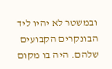ובמשטר לא יהיו ליד הבונקרים הקבועים שלהם. היה בו מקום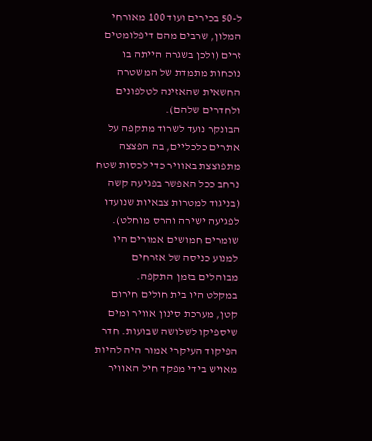ל-50 בכירים ועוד 100 מאורחי המלון, שרבים מהם דיפלומטים זרים (ולכן בשגרה הייתה בו נוכחות מתמדת של המשטרה החשאית שהאזינה לטלפונים ולחדרים שלהם).
הבונקר נועד לשרוד מתקפה על אתרים כלכליים, בה הפצצה מתפוצצת באוויר כדי לכסות שטח נרחב ככל האפשר בפגיעה קשה (בניגוד למטרות צבאיות שנועדו לפגיעה ישירה והרס מוחלט). שומרים חמושים אמורים היו למנוע כניסה של אזרחים מבוהלים בזמן התקפה.
במקלט היו בית חולים חירום קטן, מערכת סינון אוויר ומים שיספיקו לשלושה שבועות. חדר הפיקוד העיקרי אמור היה להיות מאויש בידי מפקד חיל האוויר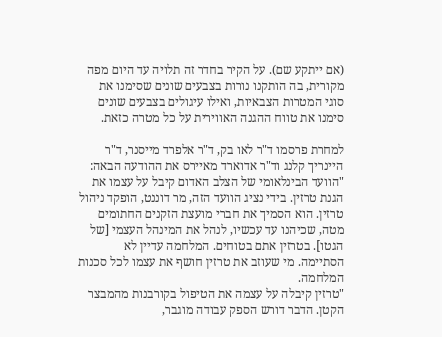(אם ייתקע שם). על הקיר בחדר זה תלויה עד היום מפה מקורית, בה הותקנו נורות בצבעים שונים שסימנו את סוגי המטרות הצבאיות, ואילו עיגולים בצבעים שונים סימנו את טווח ההגנה האווירית על כל מטרה כזאת.

למחרת פרסמו ד"ר לאו בק, ד"ר אלפרד מייסנר, ד"ר היינריך קלנג וד"ר אדוארד מאיירס את ההודעה הבאה: "הוועד הבינלאומי של הצלב האדום קיבל על עצמו את הגנת טרזין. בידי נציג הוועד הזה, מר דוננט, הופקד ניהול טרזין. הוא הסמיך את חברי מועצת הזקנים החתומים מטה, שכיהנו עד עכשיו, לנהל את המינהל העצמי [של הגטו]. בטרזין אתם בטוחים. המלחמה עדיין לא הסתיימה. מי שעוזב את טרזין חושף את עצמו לכל סכנות המלחמה.
"טרזין קיבלה על עצמה את הטיפול בקורבנות מהמבצר הקטן. הדבר דורש הספק עבודה מוגבר,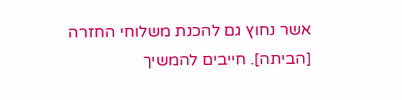אשר נחוץ גם להכנת משלוחי החזרה [הביתה]. חייבים להמשיך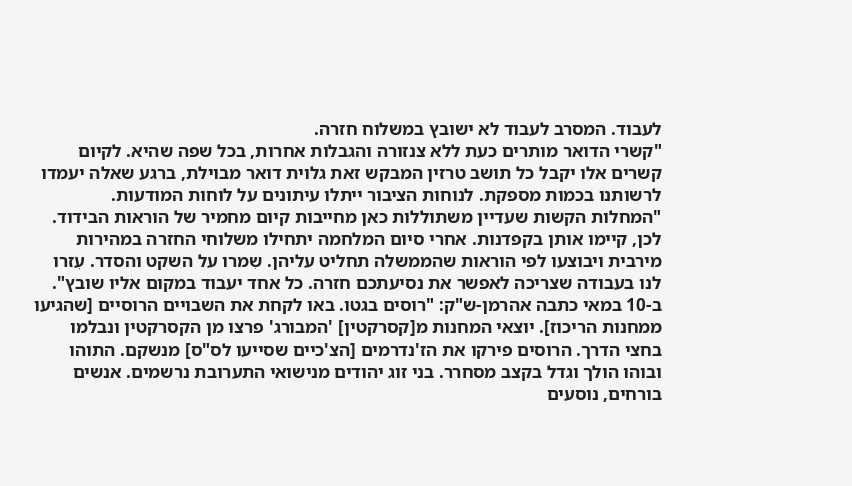לעבוד. המסרב לעבוד לא ישובץ במשלוח חזרה.
"קשרי הדואר מותרים כעת ללא צנזורה והגבלות אחרות, בכל שפה שהיא. לקיום קשרים אלו יקבל כל תושב טרזין המבקש זאת גלוית דואר מבוילת, ברגע שאלה יעמדו לרשותנו בכמות מספקת. לנוחות הציבור ייתלו עיתונים על לוחות המודעות.
"המחלות הקשות שעדיין משתוללות כאן מחייבות קיום מחמיר של הוראות הבידוד. לכן, קיימו אותן בקפדנות. אחרי סיום המלחמה יתחילו משלוחי החזרה במהירות מירבית ויבוצעו לפי הוראות שהממשלה תחליט עליהן. שִמרו על השקט והסדר. עִזרו לנו בעבודה שצריכה לאפשר את נסיעתכם חזרה. כל אחד יעבוד במקום אליו שובץ".
ב-10 במאי כתבה אהרמן-ש"ק: "רוסים בגטו. באו לקחת את השבויים הרוסיים [שהגיעו ממחנות הריכוז]. יוצאי המחנות מ[קסרקטין] 'המבורג' פרצו מן הקסרקטין ונבלמו בחצי הדרך. הרוסים פירקו את הז'נדרמים [הצ'כיים שסייעו לס"ס] מנשקם. התוהו ובוהו הולך וגדל בקצב מסחרר. בני זוג יהודים מנישואי התערובת נרשמים. אנשים בורחים, נוסעים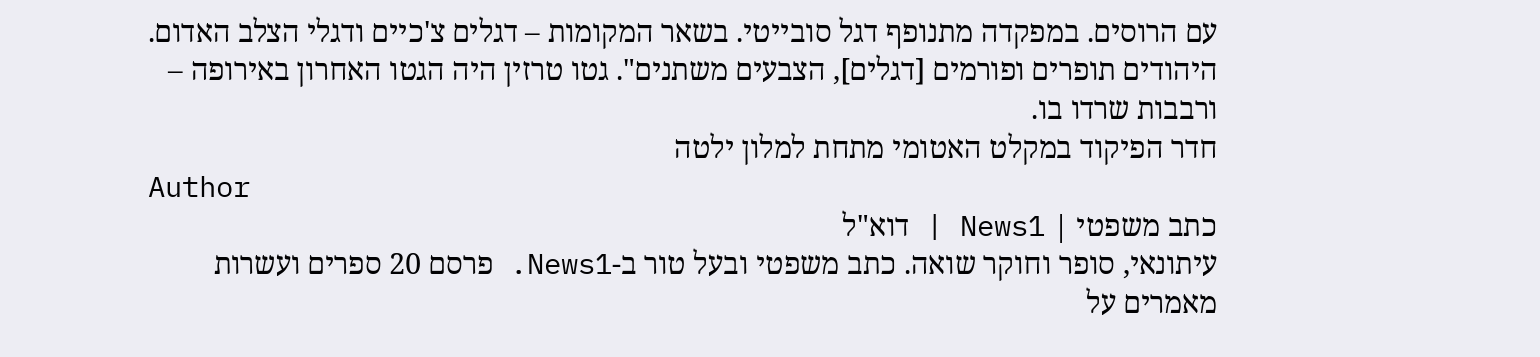עם הרוסים. במפקדה מתנופף דגל סובייטי. בשאר המקומות – דגלים צ'כיים ודגלי הצלב האדום. היהודים תופרים ופורמים [דגלים], הצבעים משתנים". גטו טרזין היה הגטו האחרון באירופה – ורבבות שרדו בו.
חדר הפיקוד במקלט האטומי מתחת למלון ילטה
Author
כתב משפטי | News1 | דוא"ל
עיתונאי, סופר וחוקר שואה. כתב משפטי ובעל טור ב-News1. פרסם 20 ספרים ועשרות מאמרים על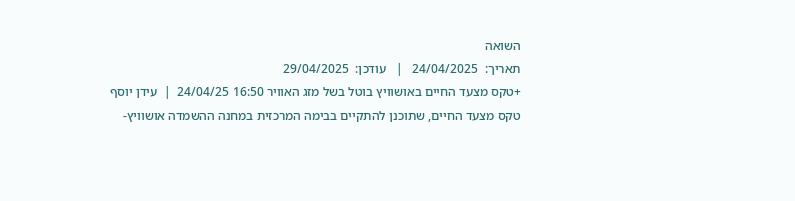השואה
תאריך:  24/04/2025   |   עודכן:  29/04/2025
+טקס מצעד החיים באושוויץ בוטל בשל מזג האוויר 16:50 24/04/25  |  עידן יוסף
טקס מצעד החיים, שתוכנן להתקיים בבימה המרכזית במחנה ההשמדה אושוויץ-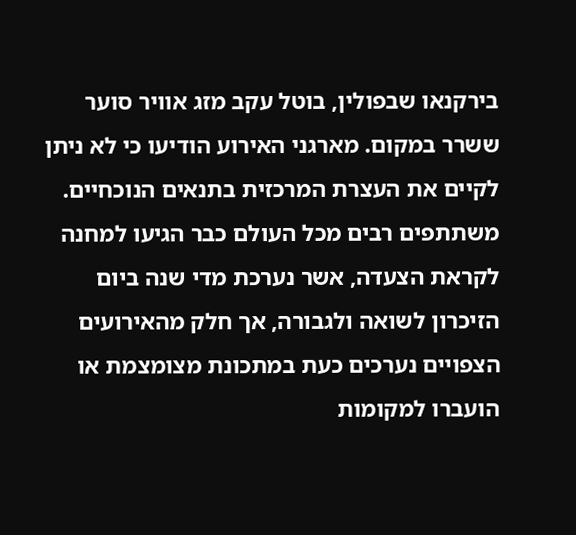בירקנאו שבפולין, בוטל עקב מזג אוויר סוער ששרר במקום. מארגני האירוע הודיעו כי לא ניתן לקיים את העצרת המרכזית בתנאים הנוכחיים. משתתפים רבים מכל העולם כבר הגיעו למחנה לקראת הצעדה, אשר נערכת מדי שנה ביום הזיכרון לשואה ולגבורה, אך חלק מהאירועים הצפויים נערכים כעת במתכונת מצומצמת או הועברו למקומות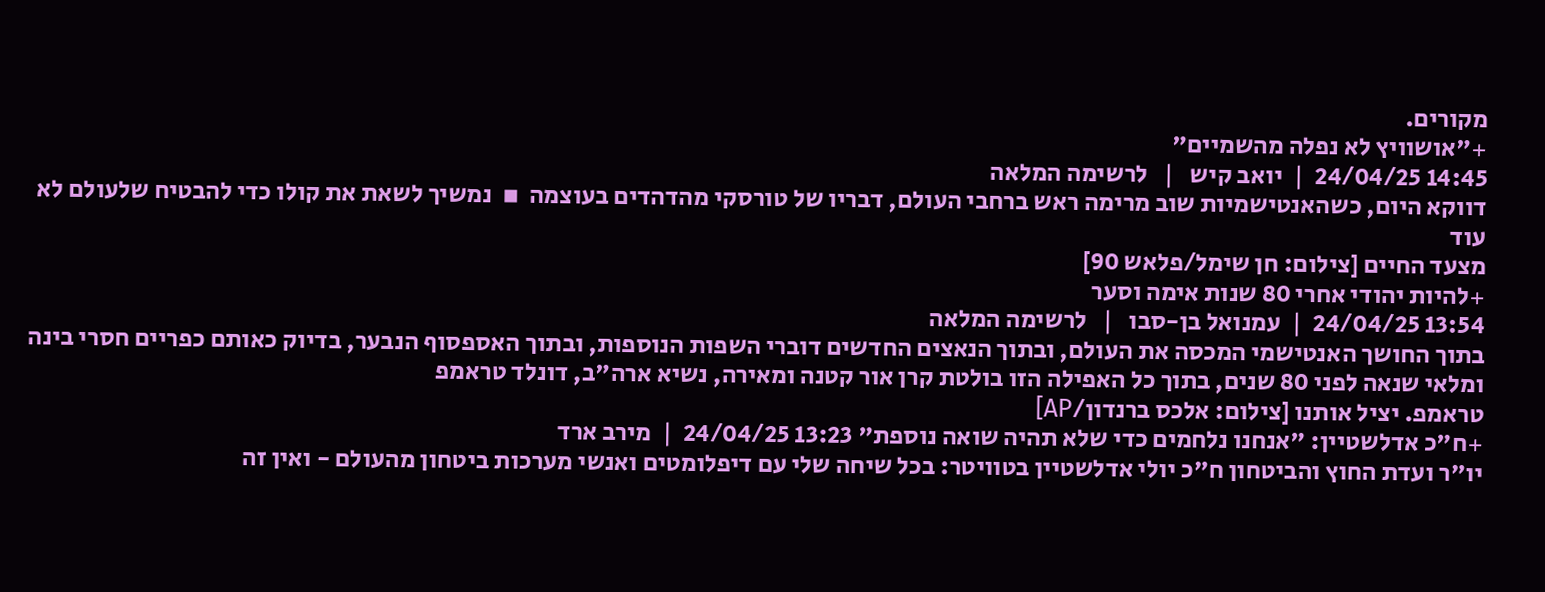מקורים.
+"אושוויץ לא נפלה מהשמיים"
14:45 24/04/25  |  יואב קיש   |   לרשימה המלאה
דווקא היום, כשהאנטישמיות שוב מרימה ראש ברחבי העולם, דבריו של טורסקי מהדהדים בעוצמה  ▪  נמשיך לשאת את קולו כדי להבטיח שלעולם לא עוד
מצעד החיים [צילום: חן שימל/פלאש 90]
+להיות יהודי אחרי 80 שנות אימה וסער
13:54 24/04/25  |  עמנואל בן-סבו   |   לרשימה המלאה
בתוך החושך האנטישמי המכסה את העולם, ובתוך הנאצים החדשים דוברי השפות הנוספות, ובתוך האספסוף הנבער, בדיוק כאותם כפריים חסרי בינה ומלאי שנאה לפני 80 שנים, בתוך כל האפילה הזו בולטת קרן אור קטנה ומאירה, נשיא ארה"ב, דונלד טראמפ
טראמפ. יציל אותנו [צילום: אלכס ברנדון/AP]
+ח"כ אדלשטיין: "אנחנו נלחמים כדי שלא תהיה שואה נוספת" 13:23 24/04/25  |  מירב ארד
יו"ר ועדת החוץ והביטחון ח"כ יולי אדלשטיין בטוויטר: בכל שיחה שלי עם דיפלומטים ואנשי מערכות ביטחון מהעולם - ואין זה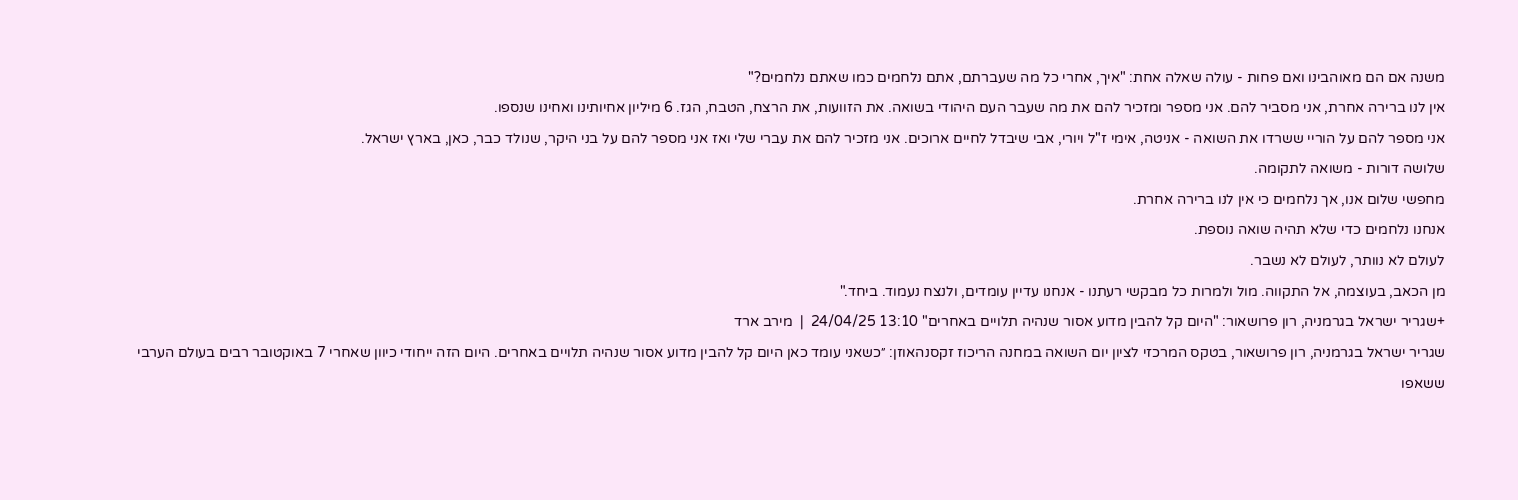משנה אם הם מאוהבינו ואם פחות - עולה שאלה אחת: "איך, אחרי כל מה שעברתם, אתם נלחמים כמו שאתם נלחמים?"
אין לנו ברירה אחרת, אני מסביר להם. אני מספר ומזכיר להם את מה שעבר העם היהודי בשואה. את הזוועות, את הרצח, הטבח, הגז. 6 מיליון אחיותינו ואחינו שנספו.
אני מספר להם על הוריי ששרדו את השואה - אניטה, אימי ז"ל ויורי, אבי שיבדל לחיים ארוכים. אני מזכיר להם את עברי שלי ואז אני מספר להם על בני היקר, שנולד כבר, כאן, בארץ ישראל.
שלושה דורות - משואה לתקומה.
מחפשי שלום אנו, אך נלחמים כי אין לנו ברירה אחרת.
אנחנו נלחמים כדי שלא תהיה שואה נוספת.
לעולם לא נוותר, לעולם לא נשבר.
מן הכאב, בעוצמה, אל התקווה. מול ולמרות כל מבקשי רעתנו - אנחנו עדיין עומדים, ולנצח נעמוד. ביחד."
+שגריר ישראל בגרמניה, רון פרושאור: "היום קל להבין מדוע אסור שנהיה תלויים באחרים" 13:10 24/04/25  |  מירב ארד
שגריר ישראל בגרמניה, רון פרושאור, בטקס המרכזי לציון יום השואה במחנה הריכוז זקסנהאוזן: ״כשאני עומד כאן היום קל להבין מדוע אסור שנהיה תלויים באחרים. היום הזה ייחודי כיוון שאחרי 7 באוקטובר רבים בעולם הערבי ששאפו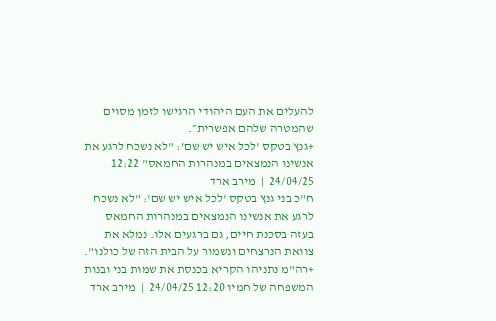להעלים את העם היהודי הרגישו לזמן מסוים שהמטרה שלהם אפשרית״.
+גנץ בטקס 'לכל איש יש שם': "לא נשכח לרגע את אנשינו הנמצאים במנהרות החמאס" 12:22 24/04/25  |  מירב ארד
ח"כ בני גנץ בטקס 'לכל איש יש שם': "לא נשכח לרגע את אנשינו הנמצאים במנהרות החמאס בעזה בסכנת חיים, גם ברגעים אלו. נמלא את צוואת הנרצחים ונשמור על הבית הזה של כולנו".
+רה"מ נתניהו הקריא בכנסת את שמות בני ובנות המשפחה של חמיו 12:20 24/04/25  |  מירב ארד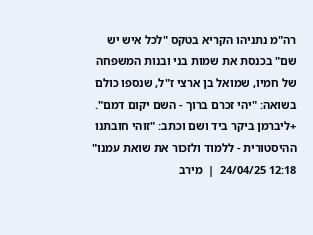רה"מ נתניהו הקריא בטקס "לכל איש יש שם" בכנסת את שמות בני ובנות המשפחה של חמיו, שמואל בן ארצי ז"ל, שנספו כולם בשואה: "יהי זכרם ברוך - השם יקום דמם".
+ליברמן ביקר ביד ושם וכתב: "זוהי חובתנו ההיסטורית - ללמוד ולזכור את שואת עמנו" 12:18 24/04/25  |  מירב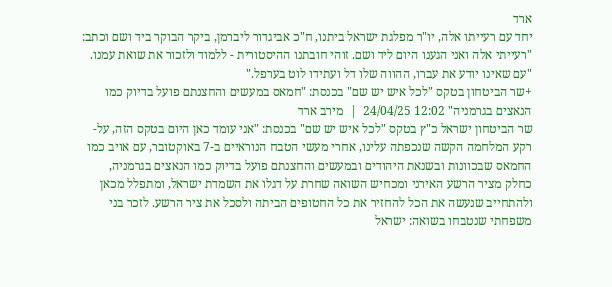ארד
יחד עם רעייתו אלה, יו"ר מפלגת ישראל ביתנו, ח"כ אביגדור ליברמן, ביקר הבוקר ביד ושם וכתב: "רעייתי אלה ואני הגענו היום ליד ושם. זוהי חובתנו ההיסטורית - ללמוד ולזכור את שואת עמנו. "עם שאינו יודע את עברו, ההווה שלו דל ועתידו לוט בערפל."
+שר הביטחון בטקס "לכל איש יש שם" בכנסת: "חמאס במעשים והחצנתם פועל בדיוק כמו הנאצים בגרמניה" 12:02 24/04/25  |  מירב ארד
שר הביטחון ישראל כ"ץ בטקס "לכל איש יש שם" בכנסת: "אני עומד כאן היום בטקס הזה, על-רקע המלחמה הקשה שנכפתה עלינו, אחרי מעשי הטבח הנוראיים ב-7 באוקטובר, עם אויב כמו החמאס שבכוונות ובשנאת היהודים ובמעשים והחצנתם פועל בדיוק כמו הנאצים בגרמניה, כחלק מציר הרשע האירני ומכחיש השואה שחרת על דגלו את השמדת ישראל, ומתפלל מכאן ולהתחייב שנעשה את הכל להחזיר את כל החטופים הביתה ולסכל את ציר הרשע. לזכר בני משפחתי שנטבחו בשואה: ישראל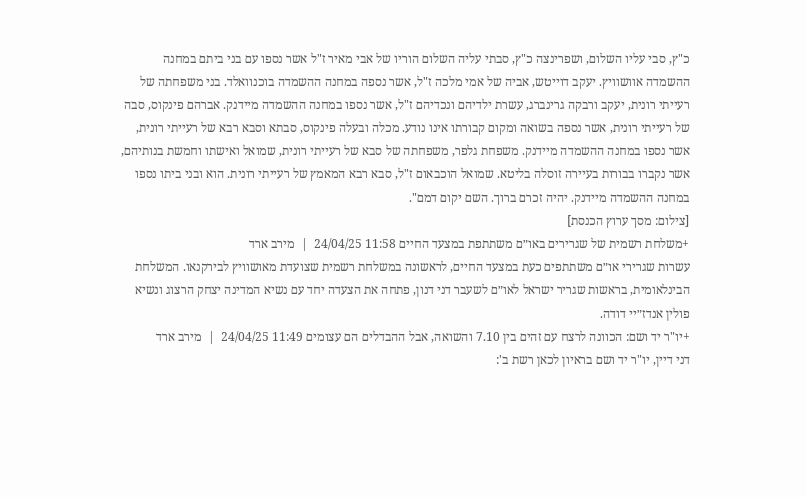כ"ץ, סבי עליו השלום, ושפרינצה כ"ץ, סבתי עליה השלום הוריו של אבי מאיר ז"ל אשר נספו עם בני ביתם במחנה ההשמדה אוושוויץ. יעקב דוייטש, אביה של אמי מלכה ז"ל, אשר נספה במחנה ההשמדה בוכנוואלד. בני משפחתה של רעייתי רונית, יעקב ורבקה גרינברג, עשרת ילדיהם ונכדיהם ז"ל, אשר נספו במחנה ההשמדה מיידנק. אברהם פינקוס, סבה של רעייתי רונית, אשר נספה בשואה ומקום קבורתו אינו נודע. מכלה ובעלה פינקוס, סבתא וסבא רבא של רעייתי רונית, אשר נספו במחנה ההשמדה מיידנק. משפחת גלפר, משפחתה של סבא של רעייתי רונית, שמואל ואישתו וחמשת בנותיהם, אשר נקברו בבורות בעיירה זוסלה בליטא. שמואל הוכבאום ז"ל, סבא רבא המאמץ של רעייתי רונית. הוא ובני ביתו נספו במחנה ההשמדה מיידנק. יהיה זכרם ברוך. השם יקום דמם".
[צילום: מסך ערוץ הכנסת]
+משלחת רשמית של שגרירים באו״ם משתתפת במצעד החיים 11:58 24/04/25  |  מירב ארד
עשרות שגרירי או״ם משתתפים כעת במצעד החיים, לראשונה במשלחת רשמית שצועדת מאושוויץ לבירקנאו. המשלחת הבינלאומית, בראשות שגריר ישראל לאו״ם לשעבר דני דנון, פתחה את הצעדה יחד עם נשיא המדינה יצחק הרצוג ונשיא פולין אנדז״יי דודה.
+יו"ר יד ושם: הכוונה לרצח עם זהים בין 7.10 והשואה, אבל ההבדלים הם עצומים 11:49 24/04/25  |  מירב ארד
דני דיין, יו"ר יד ושם בראיון לכאן רשת ב':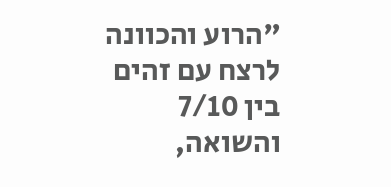"הרוע והכוונה לרצח עם זהים בין 7/10 והשואה,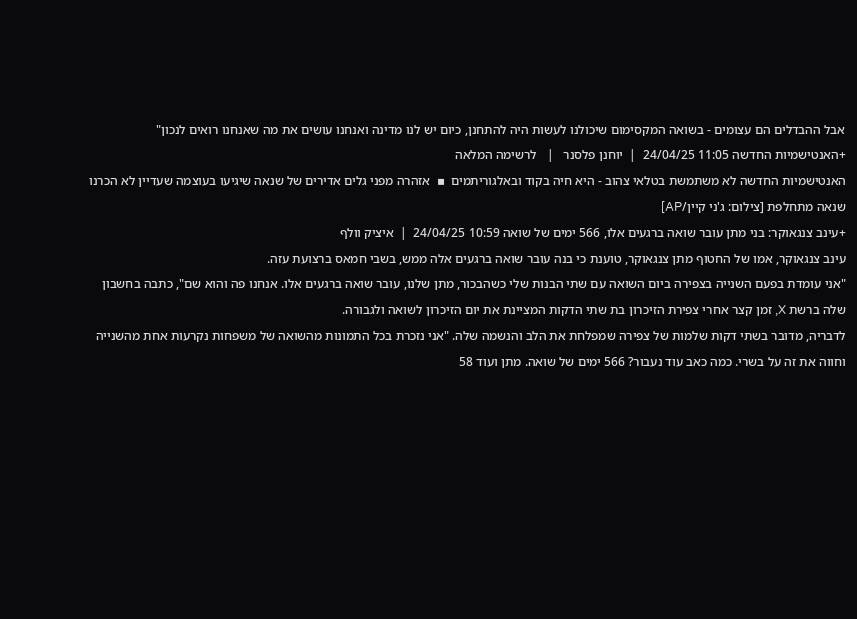אבל ההבדלים הם עצומים - בשואה המקסימום שיכולנו לעשות היה להתחנן, כיום יש לנו מדינה ואנחנו עושים את מה שאנחנו רואים לנכון"
+האנטישמיות החדשה 11:05 24/04/25  |  יוחנן פלסנר   |   לרשימה המלאה
האנטישמיות החדשה לא משתמשת בטלאי צהוב - היא חיה בקוד ובאלגוריתמים  ▪  אזהרה מפני גלים אדירים של שנאה שיגיעו בעוצמה שעדיין לא הכרנו
שנאה מתחלפת [צילום: ג'ני קיין/AP]
+עינב צנגאוקר: בני מתן עובר שואה ברגעים אלו, 566 ימים של שואה 10:59 24/04/25  |  איציק וולף
עינב צנגאוקר, אמו של החטוף מתן צנגאוקר, טוענת כי בנה עובר שואה ברגעים אלה ממש, בשבי חמאס ברצועת עזה.
"אני עומדת בפעם השנייה בצפירה ביום השואה עם שתי הבנות שלי כשהבכור, מתן שלנו, עובר שואה ברגעים אלו. אנחנו פה והוא שם", כתבה בחשבון שלה ברשת X, זמן קצר אחרי צפירת הזיכרון בת שתי הדקות המציינת את יום הזיכרון לשואה ולגבורה.
לדבריה, מדובר בשתי דקות שלמות של צפירה שמפלחת את הלב והנשמה שלה. "אני נזכרת בכל התמונות מהשואה של משפחות נקרעות אחת מהשנייה וחווה את זה על בשרי. כמה כאב עוד נעבור? 566 ימים של שואה. מתן ועוד 58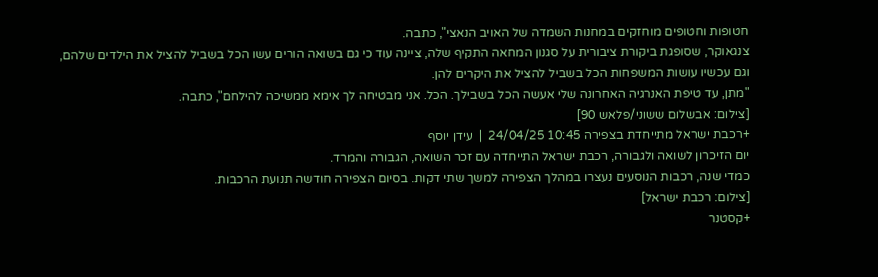חטופות וחטופים מוחזקים במחנות השמדה של האויב הנאצי", כתבה.
צנגאוקר, שסופגת ביקורת ציבורית על סגנון המחאה התקיף שלה, ציינה עוד כי גם בשואה הורים עשו הכל בשביל להציל את הילדים שלהם, וגם עכשיו עושות המשפחות הכל בשביל להציל את היקרים להן.
"מתן, עד טיפת האנרגיה האחרונה שלי אעשה הכל בשבילך. הכל. אני מבטיחה לך אימא ממשיכה להילחם", כתבה.
[צילום: אבשלום ששוני/פלאש 90]
+רכבת ישראל מתייחדת בצפירה 10:45 24/04/25  |  עידן יוסף
יום הזיכרון לשואה ולגבורה, רכבת ישראל התייחדה עם זכר השואה, הגבורה והמרד.
כמדי שנה, רכבות הנוסעים נעצרו במהלך הצפירה למשך שתי דקות. בסיום הצפירה חודשה תנועת הרכבות.
[צילום: רכבת ישראל]
+קסטנר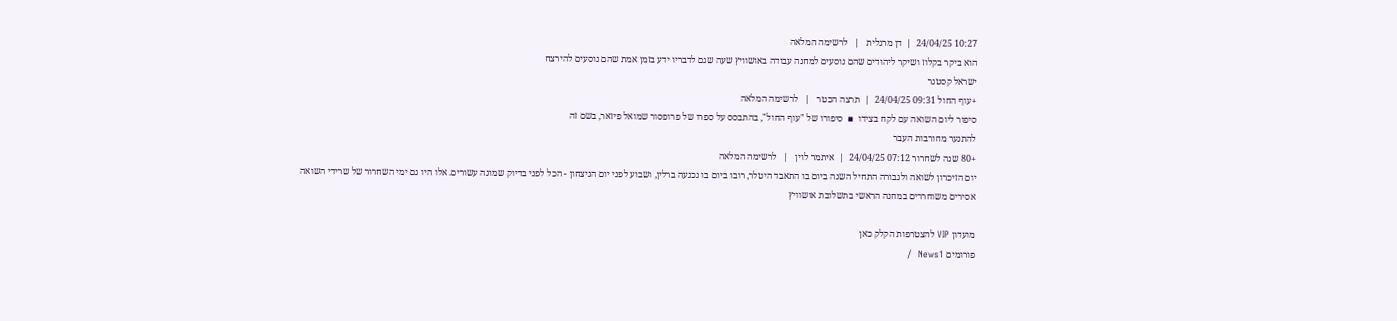10:27 24/04/25  |  דן מרגלית   |   לרשימה המלאה
הוא ביקר בקלוז ושיקר ליהודים שהם נוסעים למחנה עבודה באושוויץ שעה שגם לדבריו ידע בזמן אמת שהם נוסעים להירצח
ישראל קסטנר
+עוף החול 09:31 24/04/25  |  תרצה הכטר   |   לרשימה המלאה
סיפור ליום השואה עם לקח בצידו  ▪  סיפורו של "עוף החול", בהתבסס על ספרו של פרופסור שמואל פיזאר, בשם זה
להתנער מחורבות העבר
+80 שנה לשחרור 07:12 24/04/25  |  איתמר לוין   |   לרשימה המלאה
יום הזיכרון לשואה ולגבורה התחיל השנה ביום בו התאבד היטלר, רובו ביום בו נכנעה ברלין, ושבוע לפני יום הניצחון - הכל לפני בדיוק שמונה עשורים. אלו היו גם ימי השחרור של שרידי השואה
אסירים משוחררים במחנה הראשי בתשלובת אושוויץ

מועדון VIP להצטרפות הקלק כאן
פורומים News1  /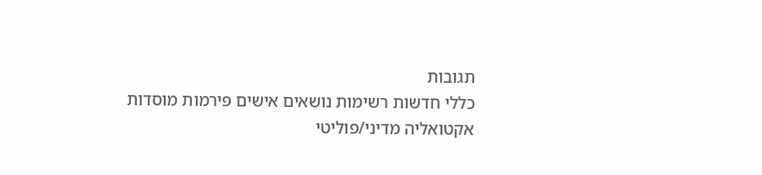תגובות
כללי חדשות רשימות נושאים אישים פירמות מוסדות
אקטואליה מדיני/פוליטי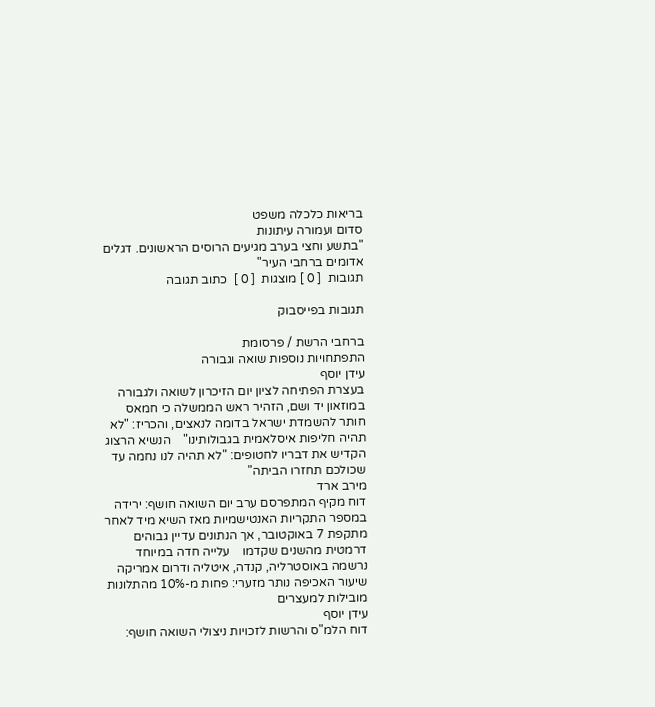בריאות כלכלה משפט
סדום ועמורה עיתונות
"בתשע וחצי בערב מגיעים הרוסים הראשונים. דגלים אדומים ברחבי העיר"
תגובות  [ 0 ] מוצגות  [ 0 ]  כתוב תגובה

תגובות בפייסבוק

ברחבי הרשת / פרסומת
התפתחויות נוספות שואה וגבורה
עידן יוסף
בעצרת הפתיחה לציון יום הזיכרון לשואה ולגבורה במוזאון יד ושם, הזהיר ראש הממשלה כי חמאס חותר להשמדת ישראל בדומה לנאצים, והכריז: "לא תהיה חליפות איסלאמית בגבולותינו"    הנשיא הרצוג הקדיש את דבריו לחטופים: "לא תהיה לנו נחמה עד שכולכם תחזרו הביתה"
מירב ארד
דוח מקיף המתפרסם ערב יום השואה חושף: ירידה במספר התקריות האנטישמיות מאז השיא מיד לאחר מתקפת 7 באוקטובר, אך הנתונים עדיין גבוהים דרמטית מהשנים שקדמו    עלייה חדה במיוחד נרשמה באוסטרליה, קנדה, איטליה ודרום אמריקה    שיעור האכיפה נותר מזערי: פחות מ-10% מהתלונות מובילות למעצרים
עידן יוסף
דוח הלמ"ס והרשות לזכויות ניצולי השואה חושף: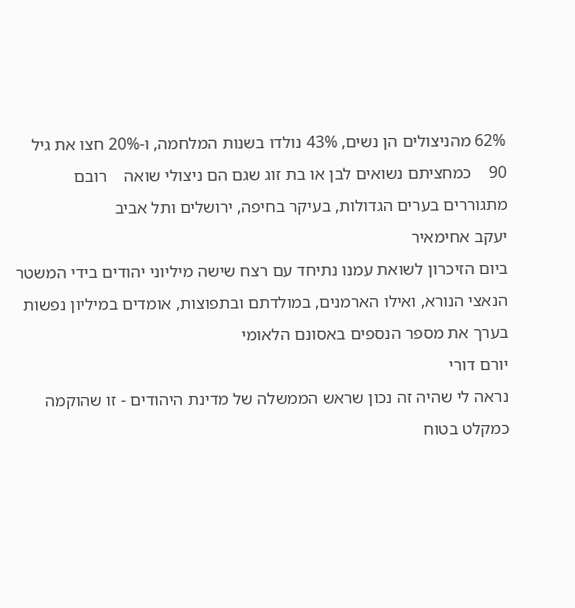62% מהניצולים הן נשים, 43% נולדו בשנות המלחמה, ו-20% חצו את גיל 90    כמחציתם נשואים לבן או בת זוג שגם הם ניצולי שואה    רובם מתגוררים בערים הגדולות, בעיקר בחיפה, ירושלים ותל אביב
יעקב אחימאיר
ביום הזיכרון לשואת עמנו נתיחד עם רצח שישה מיליוני יהודים בידי המשטר הנאצי הנורא, ואילו הארמנים, במולדתם ובתפוצות, אומדים במיליון נפשות בערך את מספר הנספים באסונם הלאומי
יורם דורי
נראה לי שהיה זה נכון שראש הממשלה של מדינת היהודים - זו שהוקמה כמקלט בטוח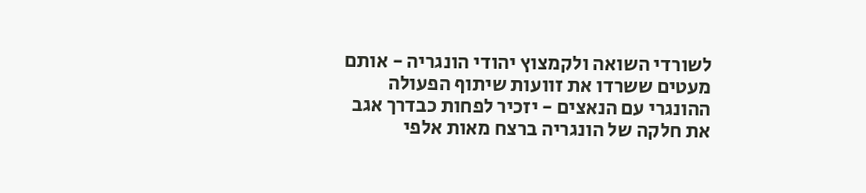לשורדי השואה ולקמצוץ יהודי הונגריה - אותם מעטים ששרדו את זוועות שיתוף הפעולה ההונגרי עם הנאצים - יזכיר לפחות כבדרך אגב את חלקה של הונגריה ברצח מאות אלפי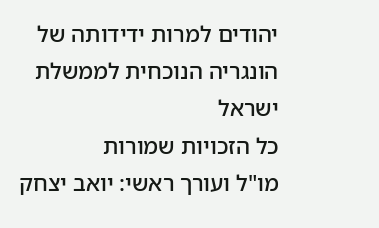יהודים למרות ידידותה של הונגריה הנוכחית לממשלת ישראל
כל הזכויות שמורות
מו"ל ועורך ראשי: יואב יצחק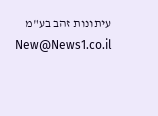עיתונות זהב בע"מ New@News1.co.il